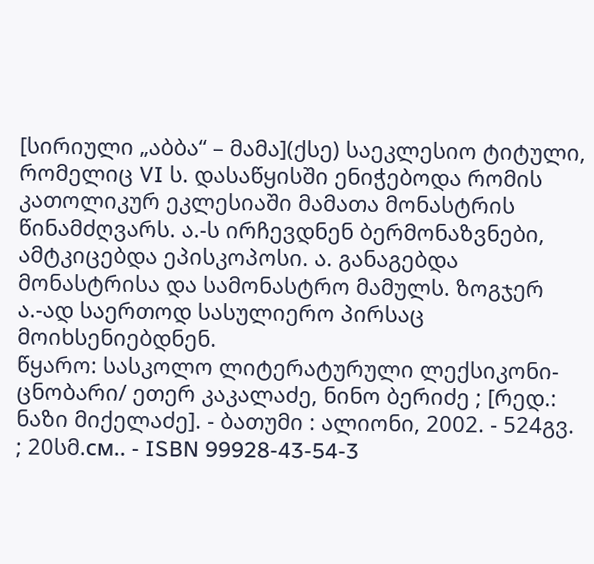[სირიული „აბბა“ – მამა](ქსე) საეკლესიო ტიტული, რომელიც VI ს. დასაწყისში ენიჭებოდა რომის კათოლიკურ ეკლესიაში მამათა მონასტრის წინამძღვარს. ა.-ს ირჩევდნენ ბერმონაზვნები, ამტკიცებდა ეპისკოპოსი. ა. განაგებდა მონასტრისა და სამონასტრო მამულს. ზოგჯერ ა.-ად საერთოდ სასულიერო პირსაც მოიხსენიებდნენ.
წყარო: სასკოლო ლიტერატურული ლექსიკონი-ცნობარი/ ეთერ კაკალაძე, ნინო ბერიძე ; [რედ.: ნაზი მიქელაძე]. - ბათუმი : ალიონი, 2002. - 524გვ. ; 20სმ.см.. - ISBN 99928-43-54-3